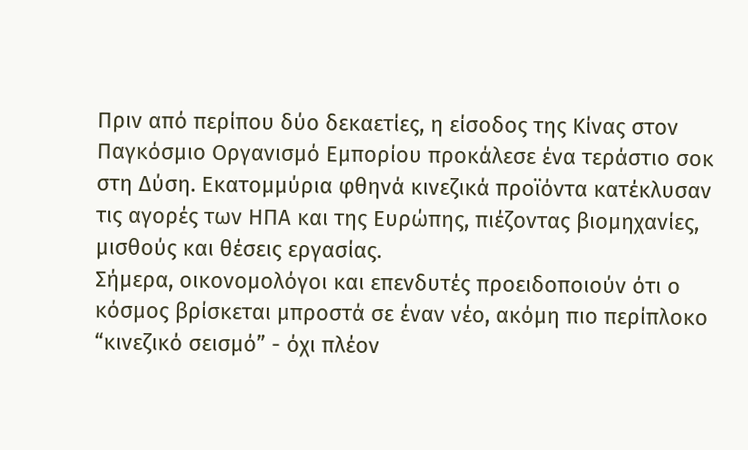Πριν από περίπου δύο δεκαετίες, η είσοδος της Κίνας στον Παγκόσμιο Οργανισμό Εμπορίου προκάλεσε ένα τεράστιο σοκ στη Δύση. Εκατομμύρια φθηνά κινεζικά προϊόντα κατέκλυσαν τις αγορές των ΗΠΑ και της Ευρώπης, πιέζοντας βιομηχανίες, μισθούς και θέσεις εργασίας.
Σήμερα, οικονομολόγοι και επενδυτές προειδοποιούν ότι ο κόσμος βρίσκεται μπροστά σε έναν νέο, ακόμη πιο περίπλοκο “κινεζικό σεισμό” - όχι πλέον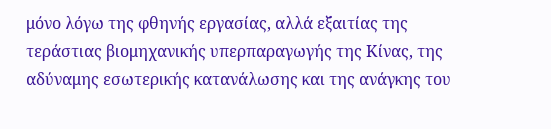μόνο λόγω της φθηνής εργασίας, αλλά εξαιτίας της τεράστιας βιομηχανικής υπερπαραγωγής της Κίνας, της αδύναμης εσωτερικής κατανάλωσης και της ανάγκης του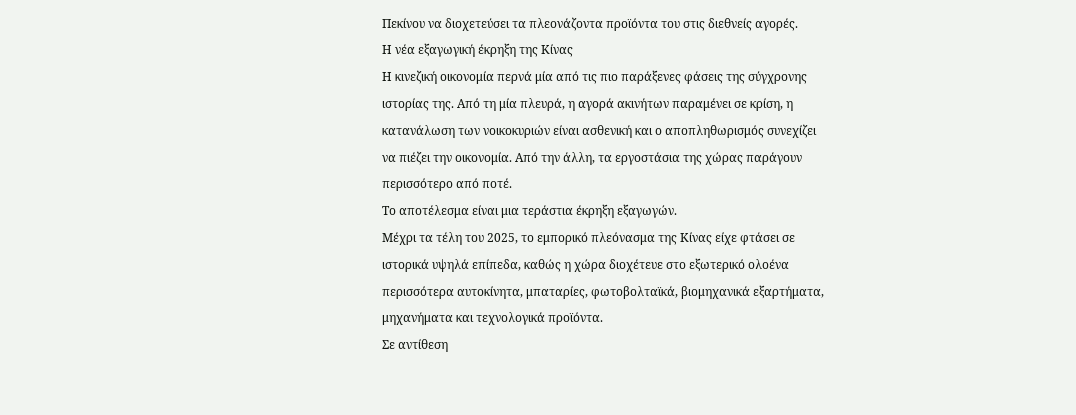Πεκίνου να διοχετεύσει τα πλεονάζοντα προϊόντα του στις διεθνείς αγορές.
Η νέα εξαγωγική έκρηξη της Κίνας
Η κινεζική οικονομία περνά μία από τις πιο παράξενες φάσεις της σύγχρονης ιστορίας της. Από τη μία πλευρά, η αγορά ακινήτων παραμένει σε κρίση, η κατανάλωση των νοικοκυριών είναι ασθενική και ο αποπληθωρισμός συνεχίζει να πιέζει την οικονομία. Από την άλλη, τα εργοστάσια της χώρας παράγουν περισσότερο από ποτέ.
Το αποτέλεσμα είναι μια τεράστια έκρηξη εξαγωγών.
Μέχρι τα τέλη του 2025, το εμπορικό πλεόνασμα της Κίνας είχε φτάσει σε ιστορικά υψηλά επίπεδα, καθώς η χώρα διοχέτευε στο εξωτερικό ολοένα περισσότερα αυτοκίνητα, μπαταρίες, φωτοβολταϊκά, βιομηχανικά εξαρτήματα, μηχανήματα και τεχνολογικά προϊόντα.
Σε αντίθεση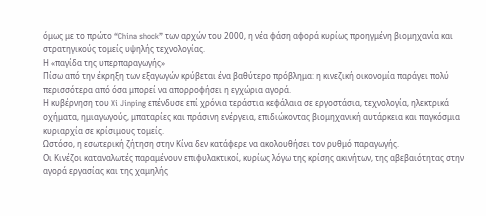όμως με το πρώτο “China shock” των αρχών του 2000, η νέα φάση αφορά κυρίως προηγμένη βιομηχανία και στρατηγικούς τομείς υψηλής τεχνολογίας.
Η «παγίδα της υπερπαραγωγής»
Πίσω από την έκρηξη των εξαγωγών κρύβεται ένα βαθύτερο πρόβλημα: η κινεζική οικονομία παράγει πολύ περισσότερα από όσα μπορεί να απορροφήσει η εγχώρια αγορά.
Η κυβέρνηση του Xi Jinping επένδυσε επί χρόνια τεράστια κεφάλαια σε εργοστάσια, τεχνολογία, ηλεκτρικά οχήματα, ημιαγωγούς, μπαταρίες και πράσινη ενέργεια, επιδιώκοντας βιομηχανική αυτάρκεια και παγκόσμια κυριαρχία σε κρίσιμους τομείς.
Ωστόσο, η εσωτερική ζήτηση στην Κίνα δεν κατάφερε να ακολουθήσει τον ρυθμό παραγωγής.
Οι Κινέζοι καταναλωτές παραμένουν επιφυλακτικοί, κυρίως λόγω της κρίσης ακινήτων, της αβεβαιότητας στην αγορά εργασίας και της χαμηλής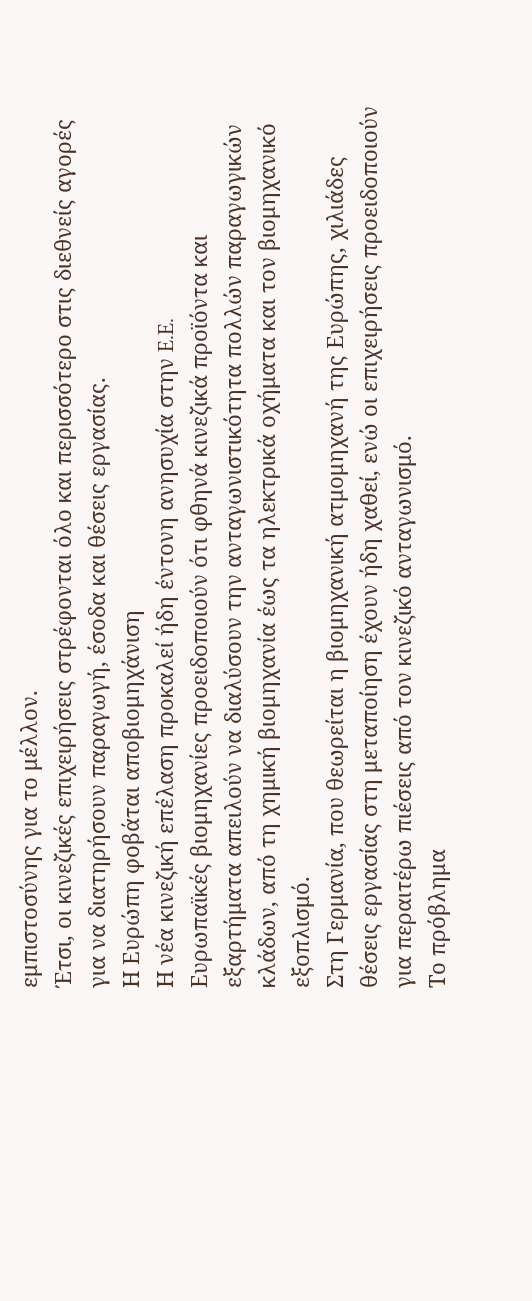εμπιστοσύνης για το μέλλον.
Έτσι, οι κινεζικές επιχειρήσεις στρέφονται όλο και περισσότερο στις διεθνείς αγορές για να διατηρήσουν παραγωγή, έσοδα και θέσεις εργασίας.
Η Ευρώπη φοβάται αποβιομηχάνιση
Η νέα κινεζική επέλαση προκαλεί ήδη έντονη ανησυχία στην E.E.
Ευρωπαϊκές βιομηχανίες προειδοποιούν ότι φθηνά κινεζικά προϊόντα και εξαρτήματα απειλούν να διαλύσουν την ανταγωνιστικότητα πολλών παραγωγικών κλάδων, από τη χημική βιομηχανία έως τα ηλεκτρικά οχήματα και τον βιομηχανικό εξοπλισμό.
Στη Γερμανία, που θεωρείται η βιομηχανική ατμομηχανή της Ευρώπης, χιλιάδες θέσεις εργασίας στη μεταποίηση έχουν ήδη χαθεί, ενώ οι επιχειρήσεις προειδοποιούν για περαιτέρω πιέσεις από τον κινεζικό ανταγωνισμό.
Το πρόβλημα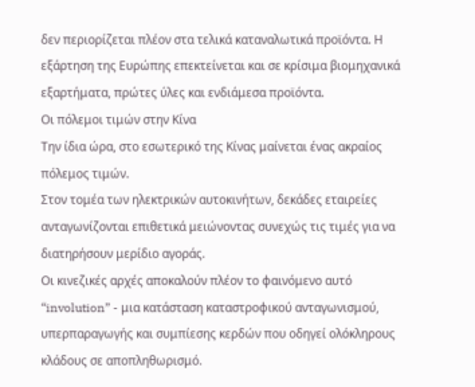δεν περιορίζεται πλέον στα τελικά καταναλωτικά προϊόντα. Η εξάρτηση της Ευρώπης επεκτείνεται και σε κρίσιμα βιομηχανικά εξαρτήματα, πρώτες ύλες και ενδιάμεσα προϊόντα.
Οι πόλεμοι τιμών στην Κίνα
Την ίδια ώρα, στο εσωτερικό της Κίνας μαίνεται ένας ακραίος πόλεμος τιμών.
Στον τομέα των ηλεκτρικών αυτοκινήτων, δεκάδες εταιρείες ανταγωνίζονται επιθετικά μειώνοντας συνεχώς τις τιμές για να διατηρήσουν μερίδιο αγοράς.
Οι κινεζικές αρχές αποκαλούν πλέον το φαινόμενο αυτό “involution” - μια κατάσταση καταστροφικού ανταγωνισμού, υπερπαραγωγής και συμπίεσης κερδών που οδηγεί ολόκληρους κλάδους σε αποπληθωρισμό.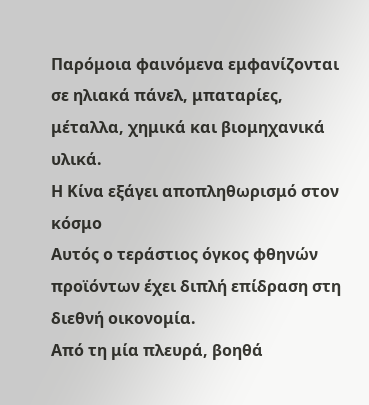Παρόμοια φαινόμενα εμφανίζονται σε ηλιακά πάνελ, μπαταρίες, μέταλλα, χημικά και βιομηχανικά υλικά.
Η Κίνα εξάγει αποπληθωρισμό στον κόσμο
Αυτός ο τεράστιος όγκος φθηνών προϊόντων έχει διπλή επίδραση στη διεθνή οικονομία.
Από τη μία πλευρά, βοηθά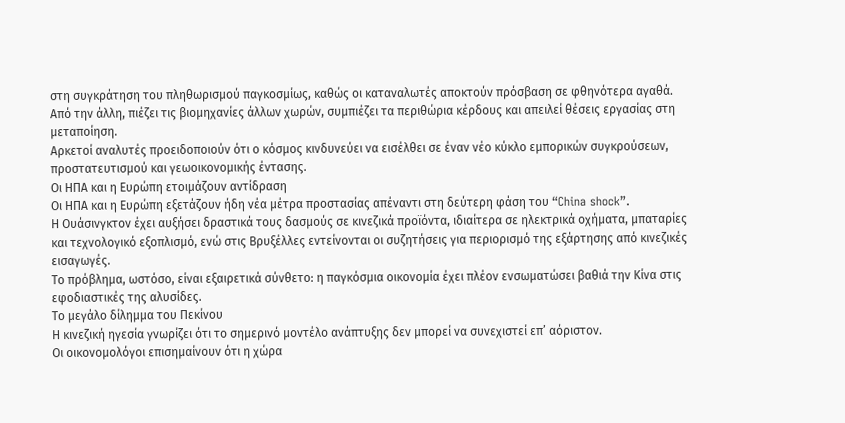στη συγκράτηση του πληθωρισμού παγκοσμίως, καθώς οι καταναλωτές αποκτούν πρόσβαση σε φθηνότερα αγαθά.
Από την άλλη, πιέζει τις βιομηχανίες άλλων χωρών, συμπιέζει τα περιθώρια κέρδους και απειλεί θέσεις εργασίας στη μεταποίηση.
Αρκετοί αναλυτές προειδοποιούν ότι ο κόσμος κινδυνεύει να εισέλθει σε έναν νέο κύκλο εμπορικών συγκρούσεων, προστατευτισμού και γεωοικονομικής έντασης.
Οι ΗΠΑ και η Ευρώπη ετοιμάζουν αντίδραση
Οι ΗΠΑ και η Ευρώπη εξετάζουν ήδη νέα μέτρα προστασίας απέναντι στη δεύτερη φάση του “China shock”.
Η Ουάσινγκτον έχει αυξήσει δραστικά τους δασμούς σε κινεζικά προϊόντα, ιδιαίτερα σε ηλεκτρικά οχήματα, μπαταρίες και τεχνολογικό εξοπλισμό, ενώ στις Βρυξέλλες εντείνονται οι συζητήσεις για περιορισμό της εξάρτησης από κινεζικές εισαγωγές.
Το πρόβλημα, ωστόσο, είναι εξαιρετικά σύνθετο: η παγκόσμια οικονομία έχει πλέον ενσωματώσει βαθιά την Κίνα στις εφοδιαστικές της αλυσίδες.
Το μεγάλο δίλημμα του Πεκίνου
Η κινεζική ηγεσία γνωρίζει ότι το σημερινό μοντέλο ανάπτυξης δεν μπορεί να συνεχιστεί επ’ αόριστον.
Οι οικονομολόγοι επισημαίνουν ότι η χώρα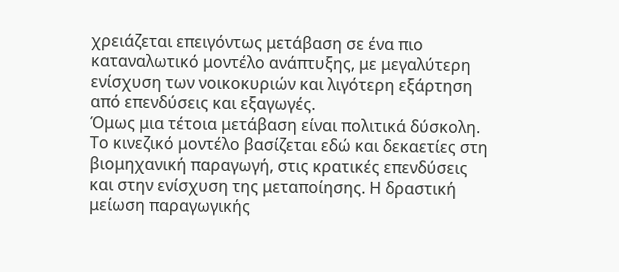χρειάζεται επειγόντως μετάβαση σε ένα πιο καταναλωτικό μοντέλο ανάπτυξης, με μεγαλύτερη ενίσχυση των νοικοκυριών και λιγότερη εξάρτηση από επενδύσεις και εξαγωγές.
Όμως μια τέτοια μετάβαση είναι πολιτικά δύσκολη.
Το κινεζικό μοντέλο βασίζεται εδώ και δεκαετίες στη βιομηχανική παραγωγή, στις κρατικές επενδύσεις και στην ενίσχυση της μεταποίησης. Η δραστική μείωση παραγωγικής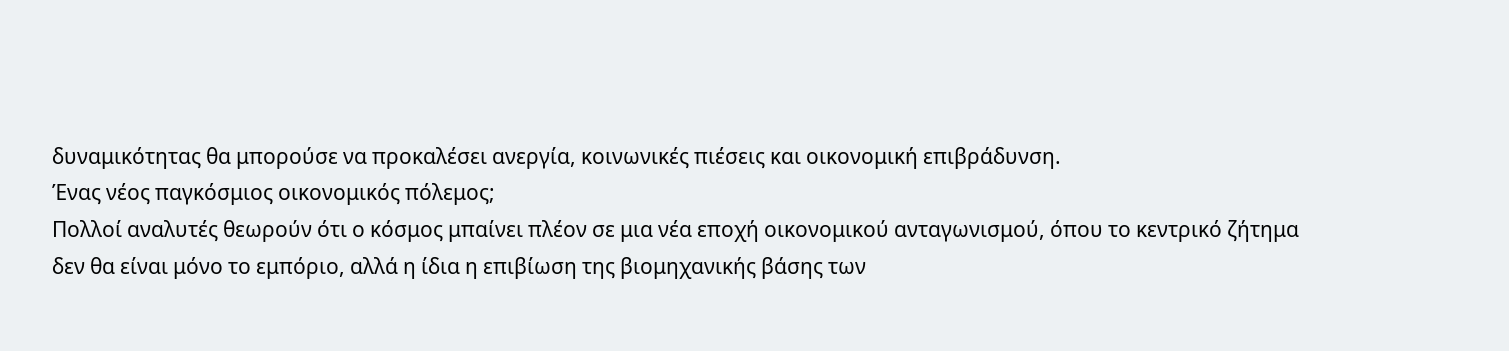δυναμικότητας θα μπορούσε να προκαλέσει ανεργία, κοινωνικές πιέσεις και οικονομική επιβράδυνση.
Ένας νέος παγκόσμιος οικονομικός πόλεμος;
Πολλοί αναλυτές θεωρούν ότι ο κόσμος μπαίνει πλέον σε μια νέα εποχή οικονομικού ανταγωνισμού, όπου το κεντρικό ζήτημα δεν θα είναι μόνο το εμπόριο, αλλά η ίδια η επιβίωση της βιομηχανικής βάσης των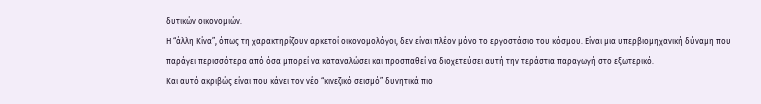δυτικών οικονομιών.
Η “άλλη Κίνα”, όπως τη χαρακτηρίζουν αρκετοί οικονομολόγοι, δεν είναι πλέον μόνο το εργοστάσιο του κόσμου. Είναι μια υπερβιομηχανική δύναμη που παράγει περισσότερα από όσα μπορεί να καταναλώσει και προσπαθεί να διοχετεύσει αυτή την τεράστια παραγωγή στο εξωτερικό.
Και αυτό ακριβώς είναι που κάνει τον νέο “κινεζικό σεισμό” δυνητικά πιο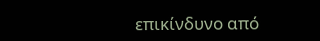επικίνδυνο από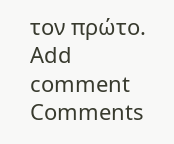τον πρώτο.
Add comment
Comments